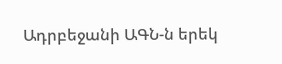Ադրբեջանի ԱԳՆ-ն երեկ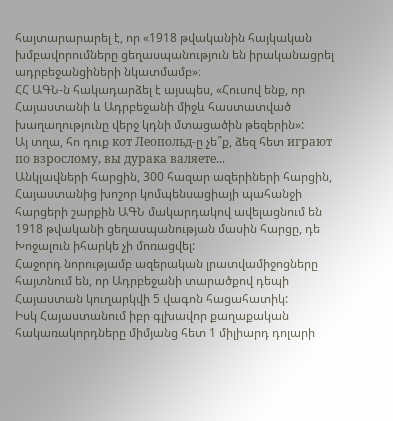հայտարարարել է, որ «1918 թվականին հայկական խմբավորումները ցեղասպանություն են իրականացրել ադրբեջանցիների նկատմամբ»։
ՀՀ ԱԳՆ-ն հակադարձել է այսպես, «Հուսով ենք, որ Հայաստանի և Ադրբեջանի միջև հաստատված խաղաղությունը վերջ կդնի մտացածին թեզերին»:
Այ տղա, հո դուք кот Леопольд-ը չե՞ք, ձեզ հետ играют по взрослому, вы дурака валяете...
Անկլավների հարցին, 300 հազար ազերիների հարցին, Հայաստանից խոշոր կոմպենսացիայի պահանջի հարցերի շարքին ԱԳՆ մակարդակով ավելացնում են 1918 թվականի ցեղասպանության մասին հարցը, դե Խոջալուն իհարկե չի մոռացվել:
Հաջորդ նորությամբ ազերական լրատվամիջոցները հայտնում են, որ Ադրբեջանի տարածքով դեպի Հայաստան կուղարկվի 5 վագոն հացահատիկ:
Իսկ Հայաստանում իբր գլխավոր քաղաքական հակառակորդները միմյանց հետ 1 միլիարդ դոլարի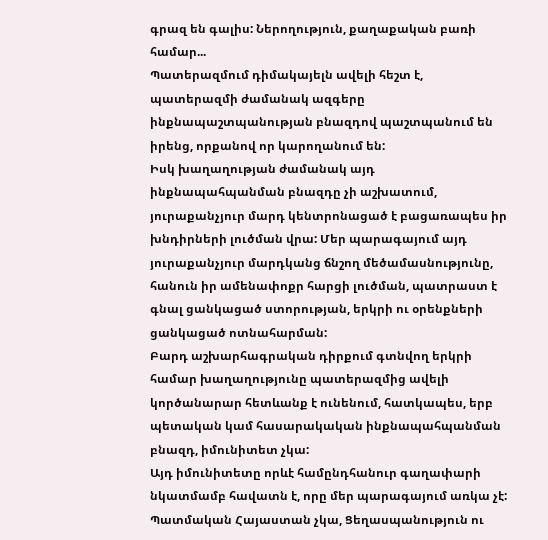գրազ են գալիս: Ներողություն, քաղաքական բառի համար...
Պատերազմում դիմակայելն ավելի հեշտ է, պատերազմի ժամանակ ազգերը ինքնապաշտպանության բնազդով պաշտպանում են իրենց, որքանով որ կարողանում են:
Իսկ խաղաղության ժամանակ այդ ինքնապահպանման բնազդը չի աշխատում, յուրաքանչյուր մարդ կենտրոնացած է բացառապես իր խնդիրների լուծման վրա: Մեր պարագայում այդ յուրաքանչյուր մարդկանց ճնշող մեծամասնությունը, հանուն իր ամենափոքր հարցի լուծման, պատրաստ է գնալ ցանկացած ստորության, երկրի ու օրենքների ցանկացած ոտնահարման:
Բարդ աշխարհագրական դիրքում գտնվող երկրի համար խաղաղությունը պատերազմից ավելի կործանարար հետևանք է ունենում, հատկապես, երբ պետական կամ հասարակական ինքնապահպանման բնազդ, իմունիտետ չկա:
Այդ իմունիտետը որևէ համընդհանուր գաղափարի նկատմամբ հավատն է, որը մեր պարագայում առկա չէ:
Պատմական Հայաստան չկա, Ցեղասպանություն ու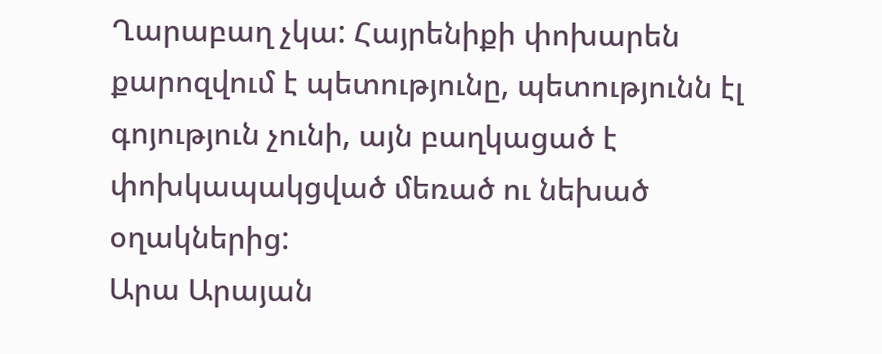Ղարաբաղ չկա: Հայրենիքի փոխարեն քարոզվում է պետությունը, պետությունն էլ գոյություն չունի, այն բաղկացած է փոխկապակցված մեռած ու նեխած օղակներից:
Արա Արայան